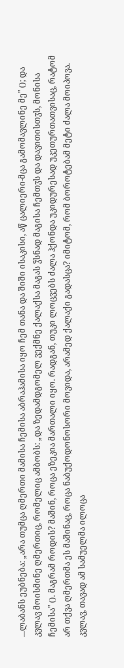...ლაბანს ეუბნება: „არა თუმცა ღმერთი მამისა ჩემისა აბრაჰამისა იყო ჩემ თანა და შიში ისაკისი, აწ ცალიერი-მცა გამომავლინე მე" (); და კვლავ მოისმინე ღმერთიც, რომელიც ამბობს: „და ზედამდგომელ ვექმნე ქალაქსა მაგას ჴსნად მაგისა ჩემთჳს და დავითისთჳს, მონისა ჩემისა" (). მაგრამ როდის? მაშინ, როცა ეზეკია მართალი იყო. რადგან, თუკი ლოცვებს ძალა ჰქონდა უკიდურესად უკეთურთათვისაც, რატომ არ თქვა ღმერთმა ეს მაშინაც, როცა ნაბუქოდონოსორი მოვიდა, არამედ ქალაქი გადასცა? იმიტომ, რომ ბოროტებამ მეტი ძალა მოიპოვა. კვლავ, თავად ამ სამუელმა ილოცა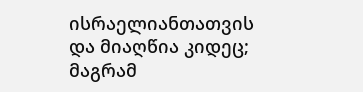ისრაელიანთათვის და მიაღწია კიდეც; მაგრამ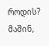როდის? მაშინ,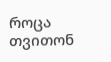როცა თვითონ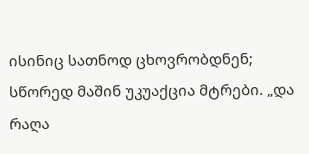ისინიც სათნოდ ცხოვრობდნენ; სწორედ მაშინ უკუაქცია მტრები. „და რაღა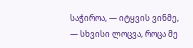საჭიროა, — იტყვის ვინმე, — სხვისი ლოცვა, როცა მე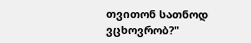თვითონ სათნოდ ვცხოვრობ?"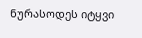ნურასოდეს იტყვი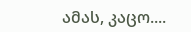ამას, კაცო....